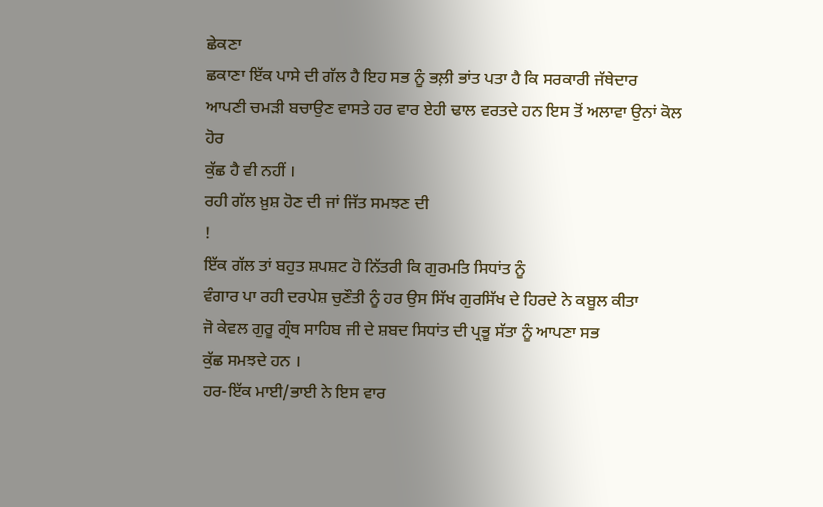ਛੇਕਣਾ
ਛਕਾਣਾ ਇੱਕ ਪਾਸੇ ਦੀ ਗੱਲ ਹੈ ਇਹ ਸਭ ਨੂੰ ਭਲ਼ੀ ਭਾਂਤ ਪਤਾ ਹੈ ਕਿ ਸਰਕਾਰੀ ਜੱਥੇਦਾਰ
ਆਪਣੀ ਚਮੜੀ ਬਚਾਉਣ ਵਾਸਤੇ ਹਰ ਵਾਰ ਏਹੀ ਢਾਲ ਵਰਤਦੇ ਹਨ ਇਸ ਤੋਂ ਅਲਾਵਾ ਉਨਾਂ ਕੋਲ ਹੋਰ
ਕੁੱਛ ਹੈ ਵੀ ਨਹੀਂ ।
ਰਹੀ ਗੱਲ ਖ਼ੁਸ਼ ਹੋਣ ਦੀ ਜਾਂ ਜਿੱਤ ਸਮਝਣ ਦੀ
!
ਇੱਕ ਗੱਲ ਤਾਂ ਬਹੁਤ ਸ਼ਪਸ਼ਟ ਹੋ ਨਿੱਤਰੀ ਕਿ ਗੁਰਮਤਿ ਸਿਧਾਂਤ ਨੂੰ
ਵੰਗਾਰ ਪਾ ਰਹੀ ਦਰਪੇਸ਼ ਚੁਣੌਤੀ ਨੂੰ ਹਰ ਉਸ ਸਿੱਖ ਗੁਰਸਿੱਖ ਦੇ ਹਿਰਦੇ ਨੇ ਕਬੂਲ ਕੀਤਾ
ਜੋ ਕੇਵਲ ਗੁਰੂ ਗ੍ਰੰਥ ਸਾਹਿਬ ਜੀ ਦੇ ਸ਼ਬਦ ਸਿਧਾਂਤ ਦੀ ਪ੍ਰਭੂ ਸੱਤਾ ਨੂੰ ਆਪਣਾ ਸਭ
ਕੁੱਛ ਸਮਝਦੇ ਹਨ ।
ਹਰ-ਇੱਕ ਮਾਈ/ਭਾਈ ਨੇ ਇਸ ਵਾਰ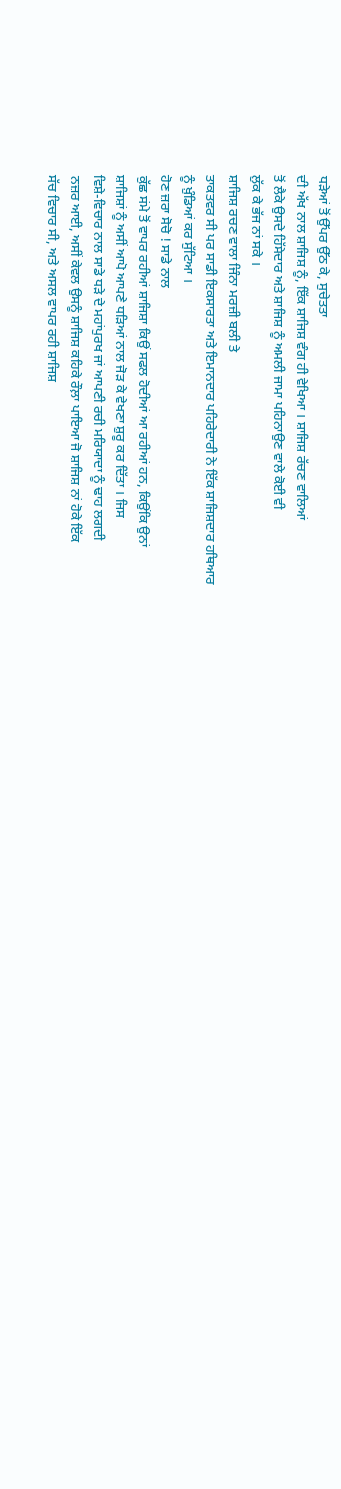ਧੜੇਆਂ ਤੋਂ ਉੱਪਰ ਉੱਠ ਕੇ, ਸੁਚੇਤਤਾ
ਦੀ ਅੱਖ ਨਾਲ ਸ਼ਾਜਿਸ਼ ਨੂੰ, ਇੱਕ ਸ਼ਾਜਿਸ਼ ਵੰਗ ਹੀ ਵੇਖਿਆ । ਸ਼ਾਜਿਸ਼ ਰੱਚਣ ਵਾਲਿਆਂ
ਤੋਂ ਲੈਕੇ ਉਸਦੇ ਹਿੱਸੇਦਾਰ ਅਤੇ ਸ਼ਾਜਿਸ਼ ਨੂੰ ਅਮਲੀ ਜਾਮਾ ਪਹਿਨਾਉਣ ਵਾਲੇ ਕੋਈ ਵੀ
ਲੁੱਕ ਕੇ ਭੱਜ ਨਾਂ ਸਕੇ ।
ਸ਼ਾਜਿਸ਼ ਰਚਣ ਵਾਲਾ ਜਿੰਨਾ ਮਰਜ਼ੀ ਬਲੀ ਤੇ
ਤਾਕਤਵਰ ਸੀ ਪਰ ਸਾਡੀ ਇਕਸਾਰਤਾ ਅਤੇ ਇਮਾਨਦਾਰ ਪਹਿਰੇਦਾਰੀ ਨੇ ਇੱਕ ਸ਼ਾਜਿਸ਼ਦਾਰ ਹਥਿਆਰ
ਨੂੰ ਖ਼ੁੰਡਿਆਂ ਕਰ ਸੁੱਟਿਆ ।
ਹੋਣ ਜ਼ਰਾ ਸੋਚੋ ! ਸਾਡੇ ਨਾਲ
ਕੁੱਛ ਸਂਮੇ ਤੋਂ ਵਾਪਰ ਰਹੀਆਂ ਸ਼ਾਜਿਸ਼ਾ ਕਿਉਂ ਸਫਲ ਹੋਦੀਆਂ ਆ ਰਹੀਆਂ ਹਨ, ਕਿਉਂਕਿ ਉਨਾਂ
ਸ਼ਾਜਿਸ਼ਾਂ ਨੂੰ ਅਸੀਂ ਆਪੋ ਆਪਣੇ ਧੜਿਆਂ ਨਾਲ ਜੋੜ ਕੇ ਵੇਖਣਾ ਸ਼ੁਰੂ ਕਰ ਦਿੱਤਾ । ਜਿਸ
ਵਿਸ਼ੇ-ਵਿਚਾਰ ਨਾਲ ਸਾਡੇ ਧੜੇ ਦੇ ਮਹਾਂਪੁਰਖ ਜਾਂ ਆਪਣੀ ਰਚੀ ਮਰਿਯਾਦਾ ਨੂੰ ਢਾਹ ਲਗਦੀ
ਨਜ਼ਰ ਆਈ, ਅਸੀਂ ਕੇਵਲ ਉਸਨੂੰ ਸ਼ਾਜਿਸ਼ ਕਹਿਕੇ ਰੌਲ਼ਾ ਪਾਇਆ ਜੋ ਸ਼ਾਜਿਸ਼ ਨਾਂ ਹੋਕੇ ਇੱਕ
ਸੱਚ ਵਿਚਾਰ ਸੀ, ਅਤੇ ਅਸਲ ਵਾਪਰ ਰਹੀ ਸ਼ਾਜਿਸ਼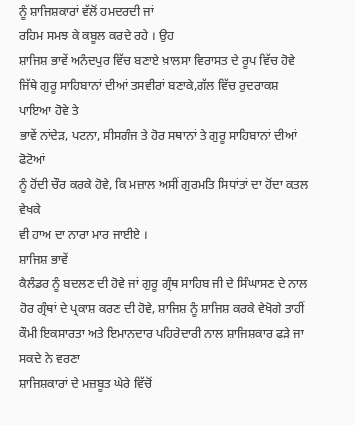ਨੂੰ ਸ਼ਾਜਿਸ਼ਕਾਰਾਂ ਵੱਲੋਂ ਹਮਦਰਦੀ ਜਾਂ
ਰਹਿਮ ਸਮਝ ਕੇ ਕਬੂਲ ਕਰਦੇ ਰਹੇ । ਉਹ
ਸ਼ਾਜਿਸ਼ ਭਾਵੇਂ ਅਨੰਦਪੁਰ ਵਿੱਚ ਬਣਾਏ ਖ਼ਾਲਸਾ ਵਿਰਾਸਤ ਦੇ ਰੂਪ ਵਿੱਚ ਹੋਵੇ
ਜਿੱਥੇ ਗੁਰੂ ਸਾਹਿਬਾਨਾਂ ਦੀਆਂ ਤਸਵੀਰਾਂ ਬਣਾਕੇ,ਗੱਲ ਵਿੱਚ ਰੁਦਰਾਕਸ਼ ਪਾਇਆ ਹੋਵੇ ਤੇ
ਭਾਵੇਂ ਨਾਂਦੇੜ, ਪਟਨਾ, ਸੀਸਗੰਜ ਤੇ ਹੋਰ ਸਥਾਨਾਂ ਤੇ ਗੁਰੂ ਸਾਹਿਬਾਨਾਂ ਦੀਆਂ ਫੋਟੋਆਂ
ਨੂੰ ਹੋਂਦੀ ਚੌਰ ਕਰਕੇ ਹੋਵੇ, ਕਿ ਮਜ਼ਾਲ ਅਸੀਂ ਗੁਰਮਤਿ ਸਿਧਾਂਤਾਂ ਦਾ ਹੋਂਦਾ ਕਤਲ ਵੇਖਕੇ
ਵੀ ਹਾਅ ਦਾ ਨਾਰਾ ਮਾਰ ਜਾਈਏ ।
ਸ਼ਾਜਿਸ਼ ਭਾਵੇਂ
ਕੈਲੰਡਰ ਨੂੰ ਬਦਲਣ ਦੀ ਹੋਵੇ ਜਾਂ ਗੁਰੂ ਗ੍ਰੰਥ ਸਾਹਿਬ ਜੀ ਦੇ ਸਿੰਘਾਸਣ ਦੇ ਨਾਲ
ਹੋਰ ਗ੍ਰੰਥਾਂ ਦੇ ਪ੍ਰਕਾਸ਼ ਕਰਣ ਦੀ ਹੋਵੇ, ਸ਼ਾਜਿਸ਼ ਨੂੰ ਸ਼ਾਜਿਸ਼ ਕਰਕੇ ਵੇਖੋਗੇ ਤਾਹੀਂ
ਕੌਮੀ ਇਕਸਾਰਤਾ ਅਤੇ ਇਮਾਨਦਾਰ ਪਹਿਰੇਦਾਰੀ ਨਾਲ ਸ਼ਾਜਿਸ਼ਕਾਰ ਫੜੇ ਜਾ ਸਕਦੇ ਨੇ ਵਰਣਾ
ਸ਼ਾਜਿਸ਼ਕਾਰਾਂ ਦੇ ਮਜ਼ਬੂਤ ਘੇਰੇ ਵਿੱਚੋਂ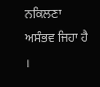ਨਕਿਲਣਾ ਅਸੰਭਵ ਜਿਹਾ ਹੈ ।